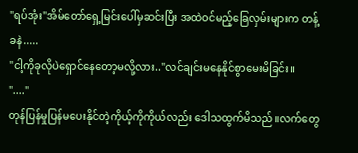"ရပ်အုံး"အိမ်တော်ရှေ့မြင်းပေါ်မှဆင်းပြီး အထဲဝင်မည့်ခြေလှမ်းများက တန့်ခနဲ.....
"ငါ့ကိုခုလိုပဲရှောင်နေတော့မလို့လား.."လင်ချင်းမနေနိုင်စွာမေးမိခြင်း။
"...."
တုန်ပြန်မှုပြန်မပေးနိုင်တဲ့ကိုယ့်ကိုကိုယ်လည်း ဒေါသထွက်မိသည်။လက်တွေ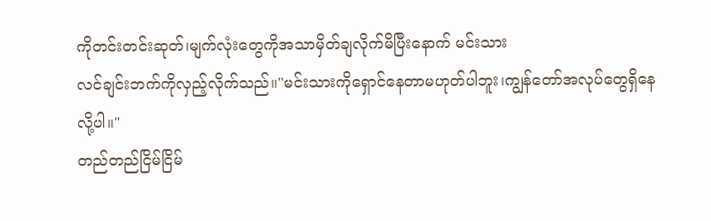ကိုတင်းတင်းဆုတ်၊မျက်လုံးတွေကိုအသာမှိတ်ချလိုက်မိပြီးနောက် မင်းသား
လင်ချင်းဘက်ကိုလှည့်လိုက်သည်။"မင်းသားကိုရှောင်နေတာမဟုတ်ပါဘူး၊ကျွန်တော်အလုပ်တွေရှိနေလို့ပါ။"
တည်တည်ငြိမ်ငြိမ်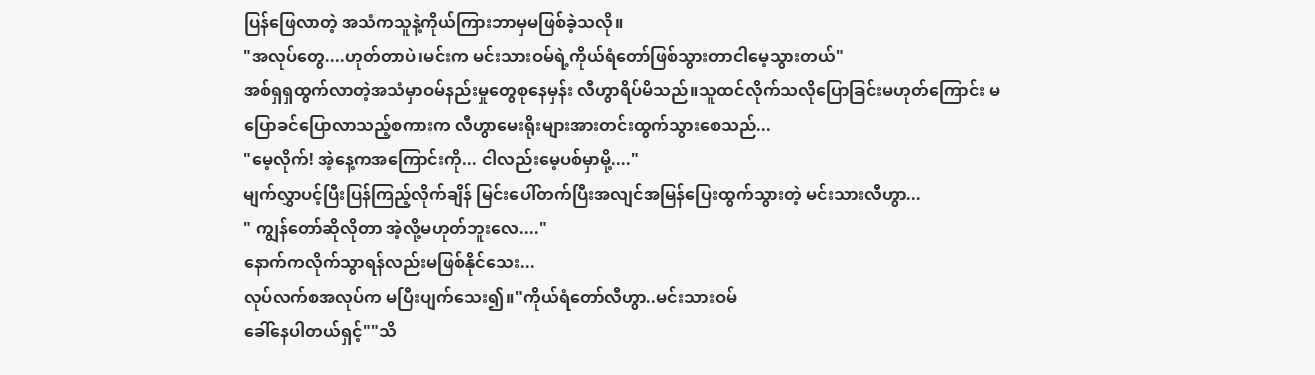ပြန်ဖြေလာတဲ့ အသံကသူနဲ့ကိုယ်ကြားဘာမှမဖြစ်ခဲ့သလို။
"အလုပ်တွေ....ဟုတ်တာပဲ၊မင်းက မင်းသားဝမ်ရဲ့ကိုယ်ရံတော်ဖြစ်သွားတာငါမေ့သွားတယ်"
အစ်ရှရှထွက်လာတဲ့အသံမှာဝမ်နည်းမှုတွေစုနေမှန်း လီဟွာရိပ်မိသည်။သူထင်လိုက်သလိုပြောခြင်းမဟုတ်ကြောင်း မပြောခင်ပြောလာသည့်စကားက လီဟွာမေးရိုးများအားတင်းထွက်သွားစေသည်...
"မေ့လိုက်! အဲ့နေ့ကအကြောင်းကို... ငါလည်းမေ့ပစ်မှာမို့...."
မျက်လွှာပင့်ပြီးပြန်ကြည့်လိုက်ချိန် မြင်းပေါ်တက်ပြီးအလျင်အမြန်ပြေးထွက်သွားတဲ့ မင်းသားလီဟွာ...
" ကျွန်တော်ဆိုလိုတာ အဲ့လို့မဟုတ်ဘူးလေ...."
နောက်ကလိုက်သွာရန်လည်းမဖြစ်နိုင်သေး...
လုပ်လက်စအလုပ်က မပြီးပျက်သေး၍။"ကိုယ်ရံတော်လီဟွာ..မင်းသားဝမ်
ခေါ်နေပါတယ်ရှင့်""သိ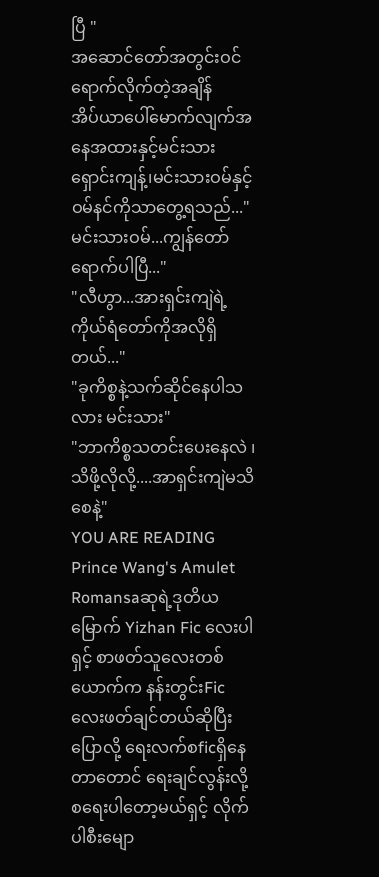ပြီ "
အဆောင်တော်အတွင်းဝင်ရောက်လိုက်တဲ့အချိန်
အိပ်ယာပေါ်မောက်လျက်အနေအထားနှင့်မင်းသားရှောင်းကျန့်၊မင်းသားဝမ်နှင့် ဝမ်နင်ကိုသာတွေ့ရသည်..."မင်းသားဝမ်...ကျွန်တော်ရောက်ပါပြီ..."
"လီဟွာ...အားရှင်းကျဲရဲ့ကိုယ်ရံတော်ကိုအလိုရှိတယ်..."
"ခုကိစ္စနဲ့သက်ဆိုင်နေပါသလား မင်းသား"
"ဘာကိစ္စသတင်းပေးနေလဲ ၊သိဖို့လိုလို့....အာရှင်းကျဲမသိစေနဲ့"
YOU ARE READING
Prince Wang's Amulet
Romansaဆုရဲ့ဒုတိယမြောက် Yizhan Fic လေးပါရှင့် စာဖတ်သူလေးတစ်ယောက်က နန်းတွင်းFicလေးဖတ်ချင်တယ်ဆိုပြီးပြောလို့ ရေးလက်စficရှိနေတာတောင် ရေးချင်လွန်းလို့ စရေးပါတော့မယ်ရှင့် လိုက်ပါစီးမျော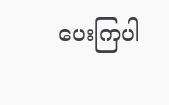ပေးကြပါ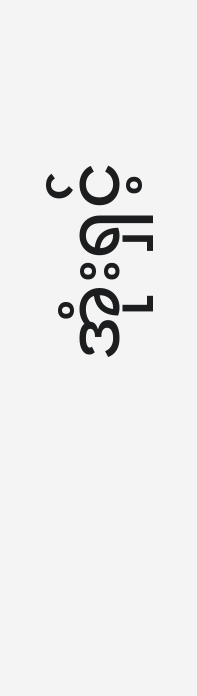အုံးရှင့်